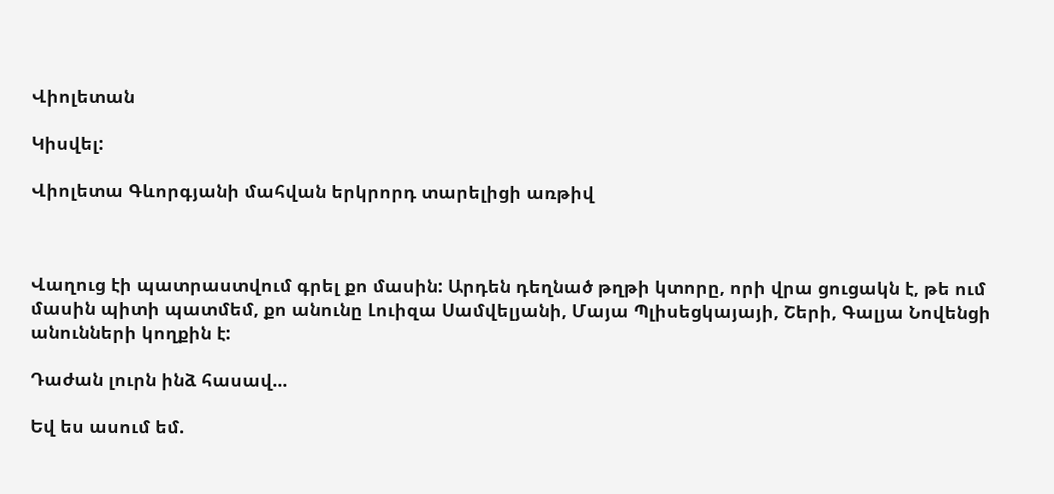Վիոլետան

Կիսվել:

Վիոլետա Գևորգյանի մահվան երկրորդ տարելիցի առթիվ



Վաղուց էի պատրաստվում գրել քո մասին: Արդեն դեղնած թղթի կտորը, որի վրա ցուցակն է, թե ում մասին պիտի պատմեմ, քո անունը Լուիզա Սամվելյանի, Մայա Պլիսեցկայայի, Շերի, Գալյա Նովենցի անունների կողքին է:

Դաժան լուրն ինձ հասավ...

Եվ ես ասում եմ.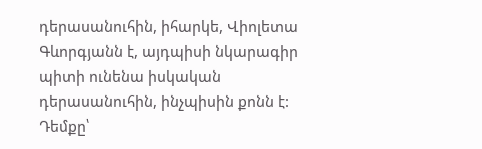դերասանուհին, իհարկե, Վիոլետա Գևորգյանն է, այդպիսի նկարագիր պիտի ունենա իսկական դերասանուհին, ինչպիսին քոնն է: Դեմքը՝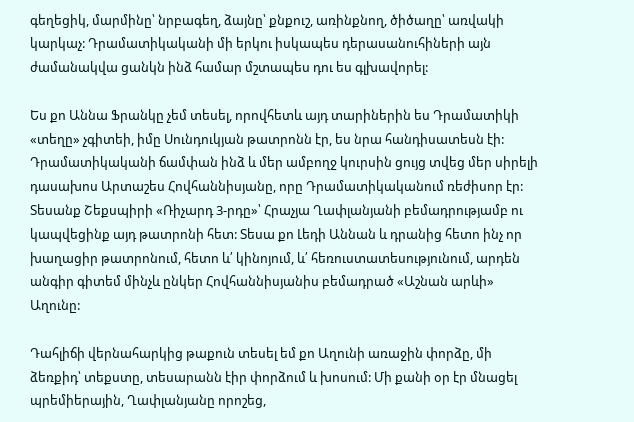գեղեցիկ, մարմինը՝ նրբագեղ, ձայնը՝ քնքուշ, առինքնող, ծիծաղը՝ առվակի կարկաչ: Դրամատիկականի մի երկու իսկապես դերասանուհիների այն ժամանակվա ցանկն ինձ համար մշտապես դու ես գլխավորել:

Ես քո Աննա Ֆրանկը չեմ տեսել, որովհետև այդ տարիներին ես Դրամատիկի «տեղը» չգիտեի, իմը Սունդուկյան թատրոնն էր, ես նրա հանդիսատեսն էի: Դրամատիկականի ճամփան ինձ և մեր ամբողջ կուրսին ցույց տվեց մեր սիրելի դասախոս Արտաշես Հովհաննիսյանը, որը Դրամատիկականում ռեժիսոր էր: Տեսանք Շեքսպիրի «Ռիչարդ 3-րդը»՝ Հրաչյա Ղափլանյանի բեմադրությամբ ու կապվեցինք այդ թատրոնի հետ: Տեսա քո Լեդի Աննան և դրանից հետո ինչ որ խաղացիր թատրոնում, հետո և՛ կինոյում, և՛ հեռուստատեսությունում, արդեն անգիր գիտեմ մինչև ընկեր Հովհաննիսյանիս բեմադրած «Աշնան արևի» Աղունը:

Դահլիճի վերնահարկից թաքուն տեսել եմ քո Աղունի առաջին փորձը, մի ձեռքիդ՝ տեքստը, տեսարանն էիր փորձում և խոսում: Մի քանի օր էր մնացել պրեմիերային, Ղափլանյանը որոշեց,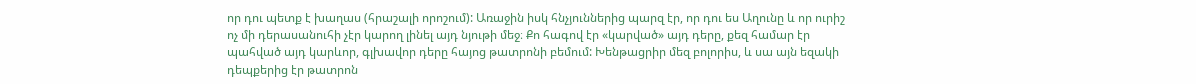որ դու պետք է խաղաս (հրաշալի որոշում): Առաջին իսկ հնչյուններից պարզ էր, որ դու ես Աղունը և որ ուրիշ ոչ մի դերասանուհի չէր կարող լինել այդ նյութի մեջ։ Քո հագով էր «կարված» այդ դերը, քեզ համար էր պահված այդ կարևոր, գլխավոր դերը հայոց թատրոնի բեմում: Խենթացրիր մեզ բոլորիս, և սա այն եզակի դեպքերից էր թատրոն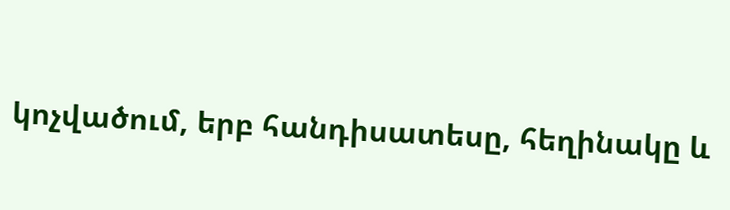կոչվածում, երբ հանդիսատեսը, հեղինակը և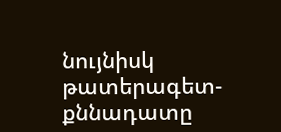նույնիսկ թատերագետ-քննադատը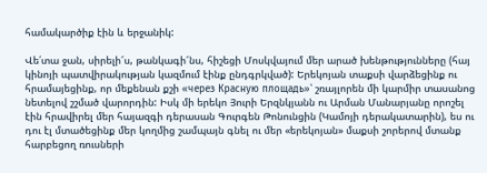համակարծիք էին և երջանիկ:

Վե՛տա ջան, սիրելի՜ս, թանկագի՜նս, հիշեցի Մոսկվայում մեր արած խենթությունները (հայ կինոյի պատվիրակության կազմում էինք ընդգրկված): Երեկոյան տաքսի վարձեցինք ու հրամայեցինք, որ մեքենան քշի «через Красную площадь»՝ շռայլորեն մի կարմիր տասանոց նետելով շշմած վարորդին: Իսկ մի երեկո Յուրի Երզնկյանն ու Արման Մանարյանը որոշել էին հրավիրել մեր հայազգի դերասան Գուրգեն Թոնունցին (Կամոյի դերակատարին), ես ու դու էլ մտածեցինք մեր կողմից շամպայն գնել ու մեր «երեկոյան» մաքսի շորերով մտանք հարբեցող ռուսների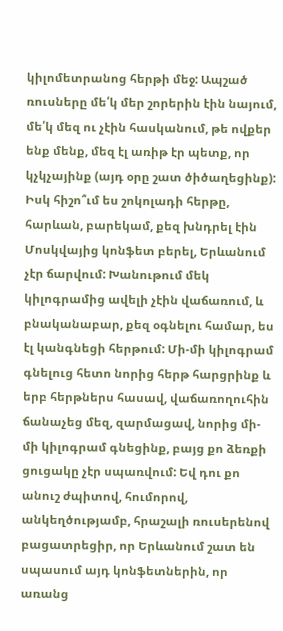կիլոմետրանոց հերթի մեջ: Ապշած ռուսները մե՛կ մեր շորերին էին նայում, մե՛կ մեզ ու չէին հասկանում, թե ովքեր ենք մենք, մեզ էլ առիթ էր պետք, որ կչկչայինք (այդ օրը շատ ծիծաղեցինք): Իսկ հիշո՞ւմ ես շոկոլադի հերթը, հարևան, բարեկամ, քեզ խնդրել էին Մոսկվայից կոնֆետ բերել, Երևանում չէր ճարվում: Խանութում մեկ կիլոգրամից ավելի չէին վաճառում, և բնականաբար, քեզ օգնելու համար, ես էլ կանգնեցի հերթում: Մի-մի կիլոգրամ գնելուց հետո նորից հերթ հարցրինք և երբ հերթներս հասավ, վաճառողուհին ճանաչեց մեզ, զարմացավ, նորից մի-մի կիլոգրամ գնեցինք, բայց քո ձեռքի ցուցակը չէր սպառվում: Եվ դու քո անուշ ժպիտով, հումորով, անկեղծությամբ, հրաշալի ռուսերենով բացատրեցիր, որ Երևանում շատ են սպասում այդ կոնֆետներին, որ առանց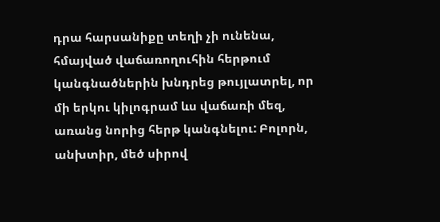դրա հարսանիքը տեղի չի ունենա, հմայված վաճառողուհին հերթում կանգնածներին խնդրեց թույլատրել, որ մի երկու կիլոգրամ ևս վաճառի մեզ, առանց նորից հերթ կանգնելու: Բոլորն, անխտիր, մեծ սիրով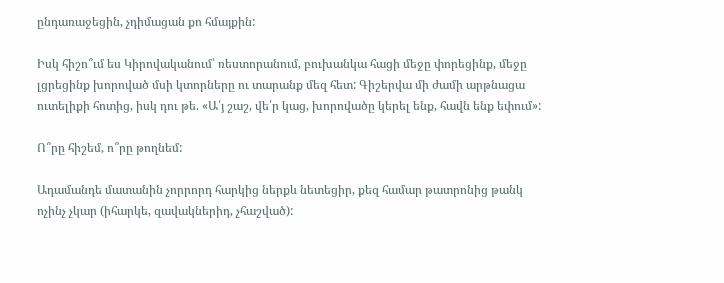ընդառաջեցին, չդիմացան քո հմայքին:

Իսկ հիշո՞ւմ ես Կիրովականում՝ ռեստորանում, բուխանկա հացի մեջը փորեցինք, մեջը լցրեցինք խորոված մսի կտորները ու տարանք մեզ հետ: Գիշերվա մի ժամի արթնացա ուտելիքի հոտից, իսկ դու թե. «Ա՛յ շաշ, վե՛ր կաց, խորովածը կերել ենք, հավն ենք եփում»:

Ո՞րը հիշեմ, ո՞րը թողնեմ:

Ադամանդե մատանին չորրորդ հարկից ներքև նետեցիր, քեզ համար թատրոնից թանկ ոչինչ չկար (իհարկե, զավակներիդ, չհաշված):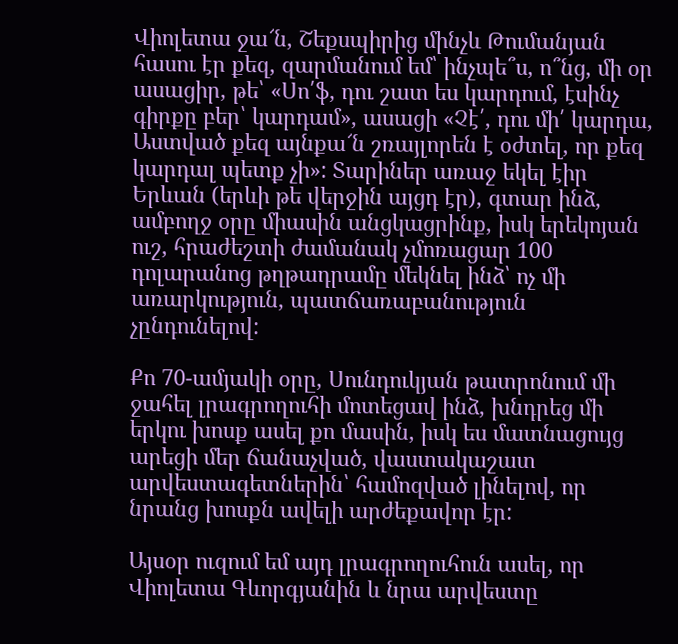Վիոլետա ջա՜ն, Շեքսպիրից մինչև Թումանյան հասու էր քեզ, զարմանում եմ՝ ինչպե՞ս, ո՞նց, մի օր ասացիր, թե՝ «Սո՛ֆ, դու շատ ես կարդում, էսինչ գիրքը բեր՝ կարդամ», ասացի «Չէ՛, դու մի՛ կարդա, Աստված քեզ այնքա՜ն շռայլորեն է օժտել, որ քեզ կարդալ պետք չի»: Տարիներ առաջ եկել էիր Երևան (երևի թե վերջին այցդ էր), գտար ինձ, ամբողջ օրը միասին անցկացրինք, իսկ երեկոյան ուշ, հրաժեշտի ժամանակ չմոռացար 100 դոլարանոց թղթադրամը մեկնել ինձ՝ ոչ մի առարկություն, պատճառաբանություն չընդունելով:

Քո 70-ամյակի օրը, Սունդուկյան թատրոնում մի ջահել լրագրողուհի մոտեցավ ինձ, խնդրեց մի երկու խոսք ասել քո մասին, իսկ ես մատնացույց արեցի մեր ճանաչված, վաստակաշատ արվեստագետներին՝ համոզված լինելով, որ նրանց խոսքն ավելի արժեքավոր էր:

Այսօր ուզում եմ այդ լրագրողուհուն ասել, որ Վիոլետա Գևորգյանին և նրա արվեստը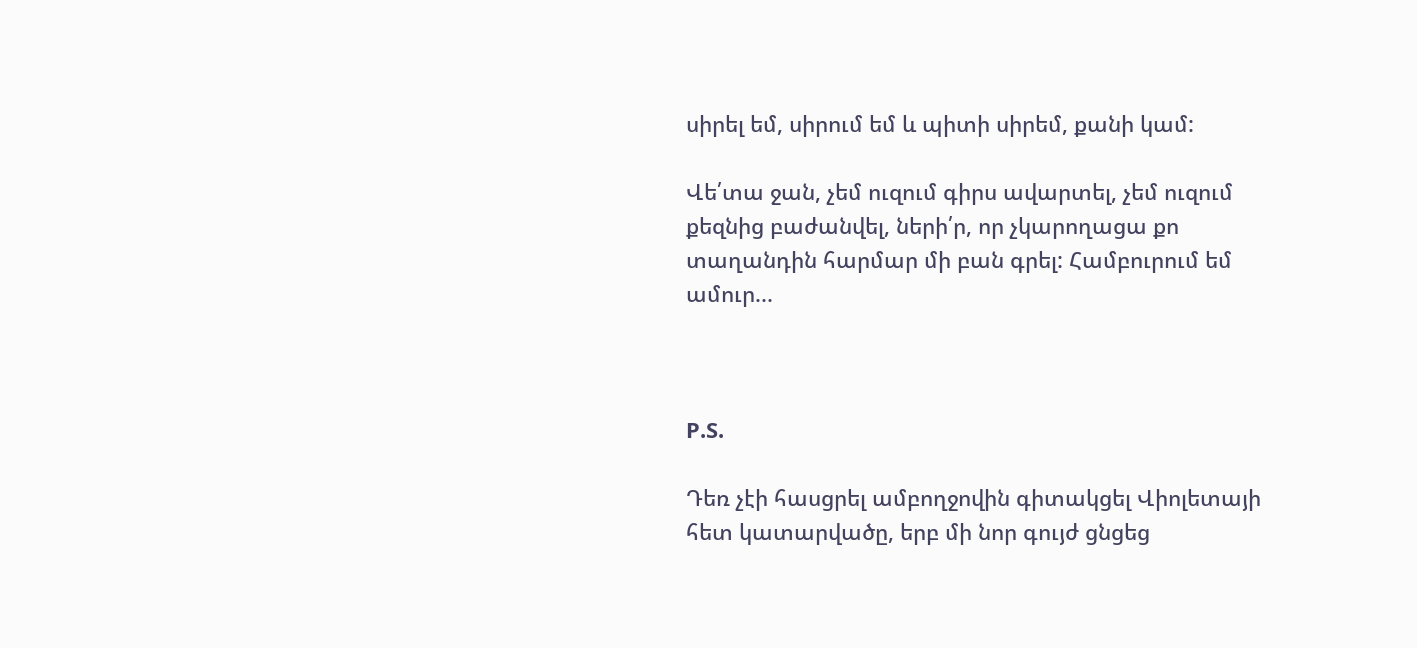սիրել եմ, սիրում եմ և պիտի սիրեմ, քանի կամ:

Վե՛տա ջան, չեմ ուզում գիրս ավարտել, չեմ ուզում քեզնից բաժանվել, ների՛ր, որ չկարողացա քո տաղանդին հարմար մի բան գրել: Համբուրում եմ ամուր...



P.S.

Դեռ չէի հասցրել ամբողջովին գիտակցել Վիոլետայի հետ կատարվածը, երբ մի նոր գույժ ցնցեց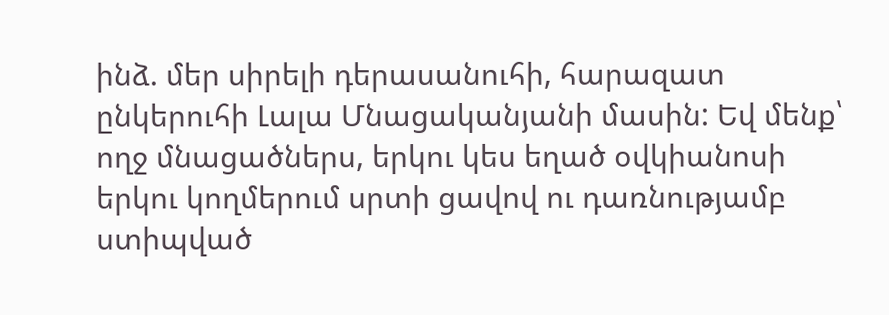ինձ. մեր սիրելի դերասանուհի, հարազատ ընկերուհի Լալա Մնացականյանի մասին: Եվ մենք՝ ողջ մնացածներս, երկու կես եղած օվկիանոսի երկու կողմերում սրտի ցավով ու դառնությամբ ստիպված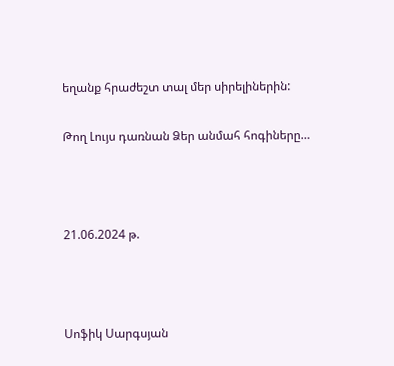եղանք հրաժեշտ տալ մեր սիրելիներին:

Թող Լույս դառնան Ձեր անմահ հոգիները…



21.06.2024 թ.



Սոֆիկ Սարգսյան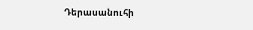Դերասանուհի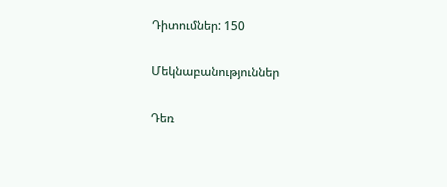Դիտումներ: 150

Մեկնաբանություններ

Դեռ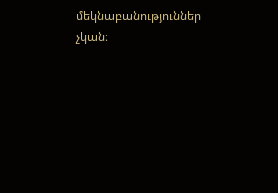մեկնաբանություններ չկան։